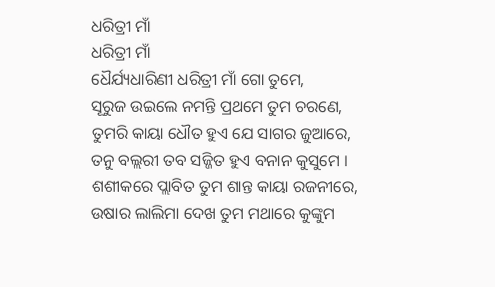ଧରିତ୍ରୀ ମାଁ
ଧରିତ୍ରୀ ମାଁ
ଧୈର୍ଯ୍ୟଧାରିଣୀ ଧରିତ୍ରୀ ମାଁ ଗୋ ତୁମେ,
ସୂରୁଜ ଉଇଲେ ନମନ୍ତି ପ୍ରଥମେ ତୁମ ଚରଣେ,
ତୁମରି କାୟା ଧୌତ ହୁଏ ଯେ ସାଗର ଜୁଆରେ,
ତନୁ ବଲ୍ଲରୀ ତବ ସଜ୍ଜିତ ହୁଏ ବନାନ କୁସୁମେ ।
ଶଶୀକରେ ପ୍ଲାବିତ ତୁମ ଶାନ୍ତ କାୟା ରଜନୀରେ,
ଉଷାର ଲାଲିମା ଦେଖ ତୁମ ମଥାରେ କୁଙ୍କୁମ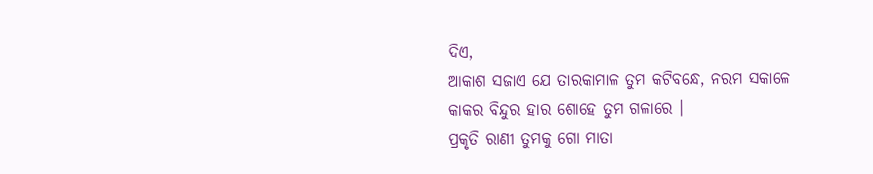ଦିଏ,
ଆକାଶ ସଜାଏ ଯେ ତାରକାମାଳ ତୁମ କଟିବନ୍ଧେ, ନରମ ସକାଳେ କାକର ବିନ୍ଦୁର ହାର ଶୋହେ ତୁମ ଗଳାରେ ।
ପ୍ରକୃତି ରାଣୀ ତୁମକୁ ଗୋ ମାତା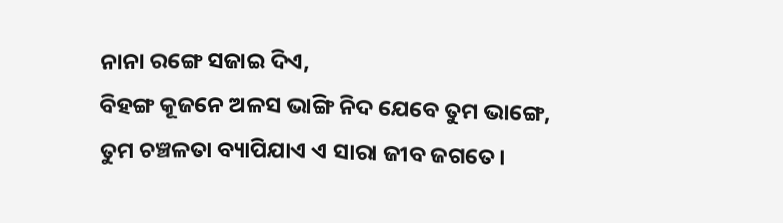ନାନା ରଙ୍ଗେ ସଜାଇ ଦିଏ,
ବିହଙ୍ଗ କୂଜନେ ଅଳସ ଭାଙ୍ଗି ନିଦ ଯେବେ ତୁମ ଭାଙ୍ଗେ,
ତୁମ ଚଞ୍ଚଳତା ବ୍ୟାପିଯାଏ ଏ ସାରା ଜୀବ ଜଗତେ।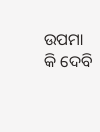ଉପମା କି ଦେବି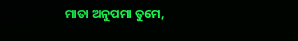ମାତା ଅନୁପମା ତୁମେ,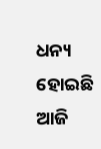ଧନ୍ୟ ହୋଇଛି ଆଜି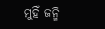ମୁହିଁ ଜନ୍ମି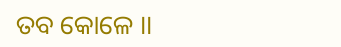ତବ କୋଳେ ।।